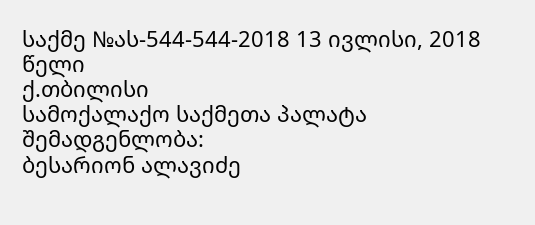საქმე №ას-544-544-2018 13 ივლისი, 2018 წელი
ქ.თბილისი
სამოქალაქო საქმეთა პალატა
შემადგენლობა:
ბესარიონ ალავიძე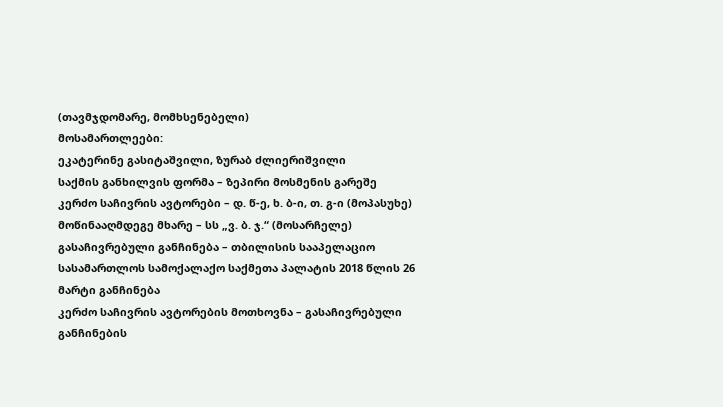(თავმჯდომარე, მომხსენებელი)
მოსამართლეები:
ეკატერინე გასიტაშვილი, ზურაბ ძლიერიშვილი
საქმის განხილვის ფორმა – ზეპირი მოსმენის გარეშე
კერძო საჩივრის ავტორები – დ. წ-ე, ხ. ბ-ი, თ. გ-ი (მოპასუხე)
მოწინააღმდეგე მხარე – სს „ვ. ბ. ჯ.“ (მოსარჩელე)
გასაჩივრებული განჩინება – თბილისის სააპელაციო სასამართლოს სამოქალაქო საქმეთა პალატის 2018 წლის 26 მარტი განჩინება
კერძო საჩივრის ავტორების მოთხოვნა – გასაჩივრებული განჩინების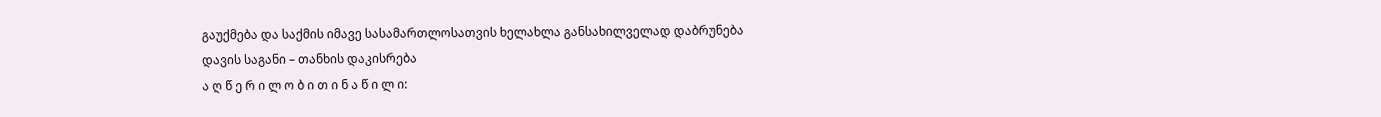გაუქმება და საქმის იმავე სასამართლოსათვის ხელახლა განსახილველად დაბრუნება
დავის საგანი – თანხის დაკისრება
ა ღ წ ე რ ი ლ ო ბ ი თ ი ნ ა წ ი ლ ი: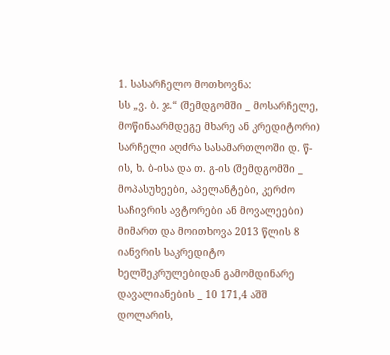1. სასარჩელო მოთხოვნა:
სს „ვ. ბ. ჯ.“ (შემდგომში _ მოსარჩელე, მოწინაარმდეგე მხარე ან კრედიტორი) სარჩელი აღძრა სასამართლოში დ. წ-ის, ხ. ბ-ისა და თ. გ-ის (შემდგომში _ მოპასუხეები, აპელანტები, კერძო საჩივრის ავტორები ან მოვალეები) მიმართ და მოითხოვა 2013 წლის 8 იანვრის საკრედიტო ხელშეკრულებიდან გამომდინარე დავალიანების _ 10 171,4 აშშ დოლარის,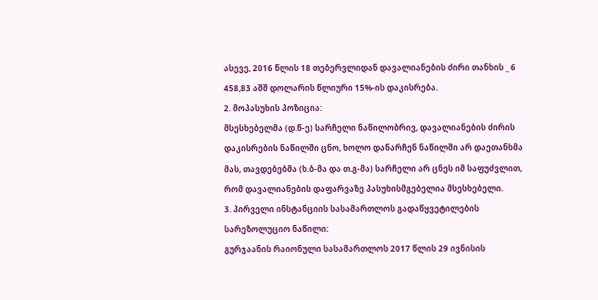ასევე, 2016 წლის 18 თებერვლიდან დავალიანების ძირი თანხის _ 6 458,83 აშშ დოლარის წლიური 15%-ის დაკისრება.
2. მოპასუხის პოზიცია:
მსესხებელმა (დ.წ-ე) სარჩელი ნაწილობრივ, დავალიანების ძირის დაკისრების ნაწილში ცნო, ხოლო დანარჩენ ნაწილში არ დაეთანხმა მას, თავდებებმა (ხ.ბ-მა და თ.გ-მა) სარჩელი არ ცნეს იმ საფუძვლით, რომ დავალიანების დაფარვაზე პასუხისმგებელია მსესხებელი.
3. პირველი ინსტანციის სასამართლოს გადაწყვეტილების სარეზოლუციო ნაწილი:
გურჯაანის რაიონული სასამართლოს 2017 წლის 29 ივნისის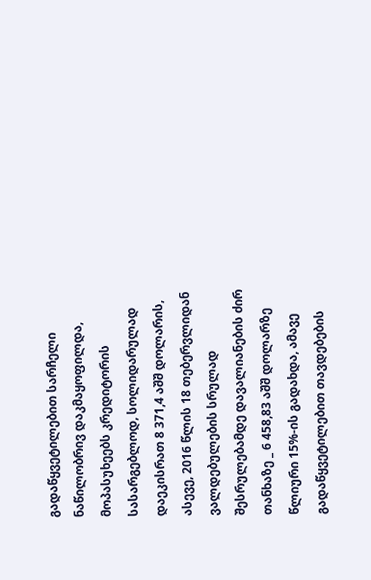გადაწყვეტილებით სარჩელი ნაწილობრივ დაკმაყოფილდა, მოპასუხეებს კრედიტორის სასარგებლოდ, სოლიდარულად დაეკისრათ 8 371,4 აშშ დოლარის, ასევე, 2016 წლის 18 თებერვლიდან ვალდებულების სრულად შესრულებამდე დავალიანების ძირ თანხაზე _ 6 458,83 აშშ დოლარზე წლიური 15%-ის გადახდა, ამავე გადაწყვეტილებით თავდებების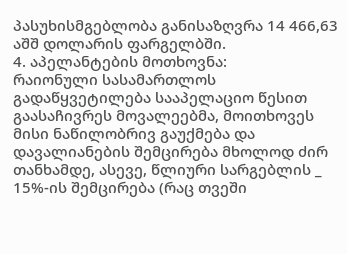პასუხისმგებლობა განისაზღვრა 14 466,63 აშშ დოლარის ფარგელბში.
4. აპელანტების მოთხოვნა:
რაიონული სასამართლოს გადაწყვეტილება სააპელაციო წესით გაასაჩივრეს მოვალეებმა, მოითხოვეს მისი ნაწილობრივ გაუქმება და დავალიანების შემცირება მხოლოდ ძირ თანხამდე, ასევე, წლიური სარგებლის _ 15%-ის შემცირება (რაც თვეში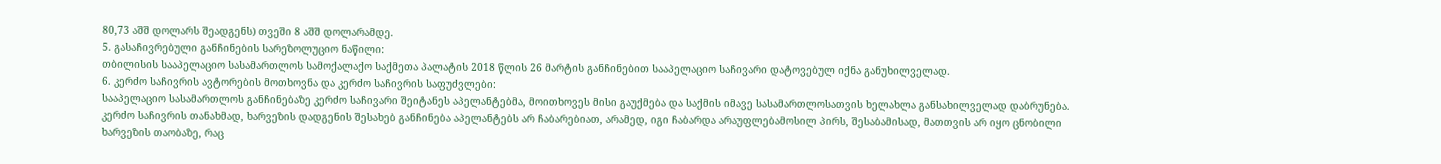80,73 აშშ დოლარს შეადგენს) თვეში 8 აშშ დოლარამდე.
5. გასაჩივრებული განჩინების სარეზოლუციო ნაწილი:
თბილისის სააპელაციო სასამართლოს სამოქალაქო საქმეთა პალატის 2018 წლის 26 მარტის განჩინებით სააპელაციო საჩივარი დატოვებულ იქნა განუხილველად.
6. კერძო საჩივრის ავტორების მოთხოვნა და კერძო საჩივრის საფუძვლები:
სააპელაციო სასამართლოს განჩინებაზე კერძო საჩივარი შეიტანეს აპელანტებმა, მოითხოვეს მისი გაუქმება და საქმის იმავე სასამართლოსათვის ხელახლა განსახილველად დაბრუნება. კერძო საჩივრის თანახმად, ხარვეზის დადგენის შესახებ განჩინება აპელანტებს არ ჩაბარებიათ, არამედ, იგი ჩაბარდა არაუფლებამოსილ პირს, შესაბამისად, მათთვის არ იყო ცნობილი ხარვეზის თაობაზე, რაც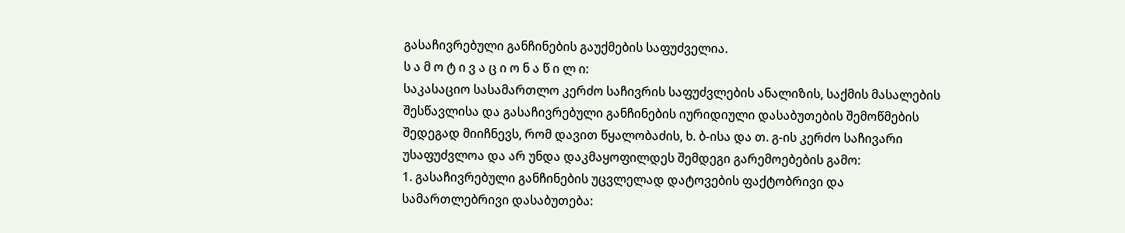გასაჩივრებული განჩინების გაუქმების საფუძველია.
ს ა მ ო ტ ი ვ ა ც ი ო ნ ა წ ი ლ ი:
საკასაციო სასამართლო კერძო საჩივრის საფუძვლების ანალიზის, საქმის მასალების შესწავლისა და გასაჩივრებული განჩინების იურიდიული დასაბუთების შემოწმების შედეგად მიიჩნევს, რომ დავით წყალობაძის, ხ. ბ-ისა და თ. გ-ის კერძო საჩივარი უსაფუძვლოა და არ უნდა დაკმაყოფილდეს შემდეგი გარემოებების გამო:
1. გასაჩივრებული განჩინების უცვლელად დატოვების ფაქტობრივი და სამართლებრივი დასაბუთება: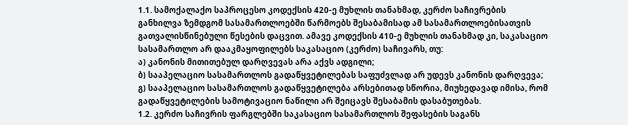1.1. სამოქალაქო საპროცესო კოდექსის 420-ე მუხლის თანახმად, კერძო საჩივრების განხილვა ზემდგომ სასამართლოებში წარმოებს შესაბამისად ამ სასამართლოებისათვის გათვალისწინებული წესების დაცვით. ამავე კოდექსის 410-ე მუხლის თანახმად კი, საკასაციო სასამართლო არ დააკმაყოფილებს საკასაციო (კერძო) საჩივარს, თუ:
ა) კანონის მითითებულ დარღვევას არა აქვს ადგილი;
ბ) სააპელაციო სასამართლოს გადაწყვეტილებას საფუძვლად არ უდევს კანონის დარღვევა;
გ) სააპელაციო სასამართლოს გადაწყვეტილება არსებითად სწორია, მიუხედავად იმისა, რომ გადაწყვეტილების სამოტივაციო ნაწილი არ შეიცავს შესაბამის დასაბუთებას.
1.2. კერძო საჩივრის ფარგლებში საკასაციო სასამართლოს შეფასების საგანს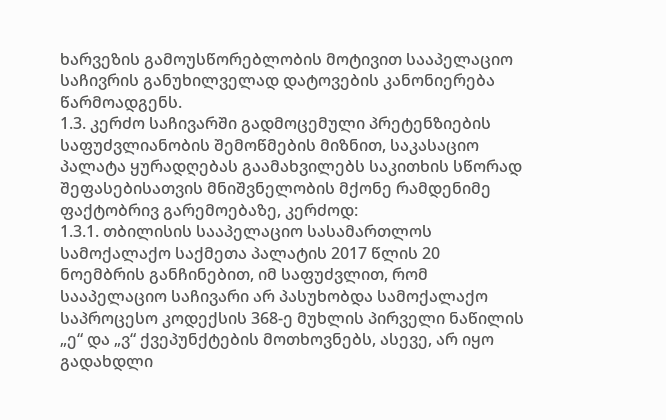ხარვეზის გამოუსწორებლობის მოტივით სააპელაციო საჩივრის განუხილველად დატოვების კანონიერება წარმოადგენს.
1.3. კერძო საჩივარში გადმოცემული პრეტენზიების საფუძვლიანობის შემოწმების მიზნით, საკასაციო პალატა ყურადღებას გაამახვილებს საკითხის სწორად შეფასებისათვის მნიშვნელობის მქონე რამდენიმე ფაქტობრივ გარემოებაზე, კერძოდ:
1.3.1. თბილისის სააპელაციო სასამართლოს სამოქალაქო საქმეთა პალატის 2017 წლის 20 ნოემბრის განჩინებით, იმ საფუძვლით, რომ სააპელაციო საჩივარი არ პასუხობდა სამოქალაქო საპროცესო კოდექსის 368-ე მუხლის პირველი ნაწილის „ე“ და „ვ“ ქვეპუნქტების მოთხოვნებს, ასევე, არ იყო გადახდლი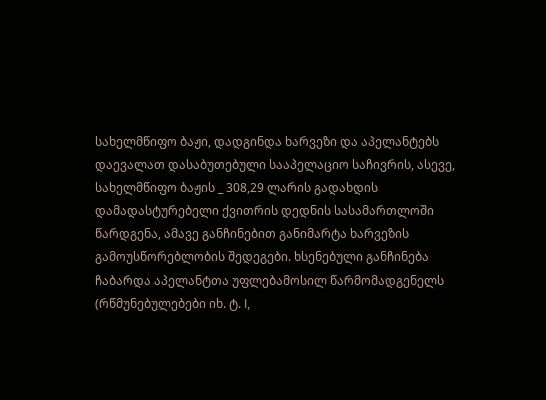სახელმწიფო ბაჟი, დადგინდა ხარვეზი და აპელანტებს დაევალათ დასაბუთებული სააპელაციო საჩივრის, ასევე, სახელმწიფო ბაჟის _ 308,29 ლარის გადახდის დამადასტურებელი ქვითრის დედნის სასამართლოში წარდგენა, ამავე განჩინებით განიმარტა ხარვეზის გამოუსწორებლობის შედეგები. ხსენებული განჩინება ჩაბარდა აპელანტთა უფლებამოსილ წარმომადგენელს (რწმუნებულებები იხ. ტ. I,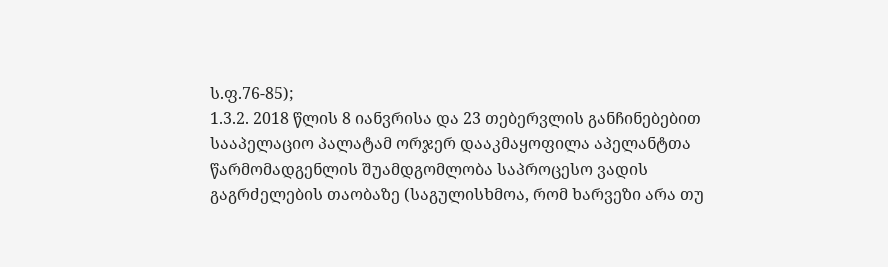ს.ფ.76-85);
1.3.2. 2018 წლის 8 იანვრისა და 23 თებერვლის განჩინებებით სააპელაციო პალატამ ორჯერ დააკმაყოფილა აპელანტთა წარმომადგენლის შუამდგომლობა საპროცესო ვადის გაგრძელების თაობაზე (საგულისხმოა, რომ ხარვეზი არა თუ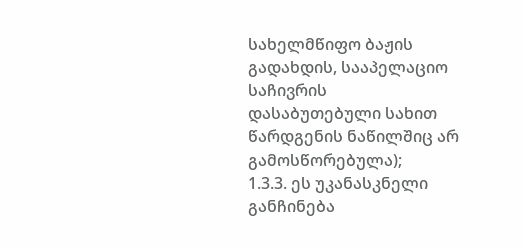სახელმწიფო ბაჟის გადახდის, სააპელაციო საჩივრის დასაბუთებული სახით წარდგენის ნაწილშიც არ გამოსწორებულა);
1.3.3. ეს უკანასკნელი განჩინება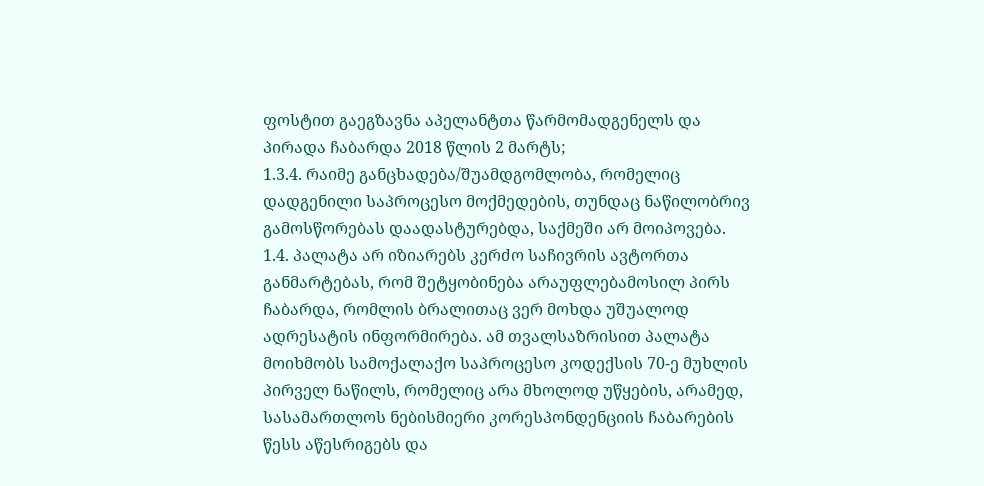ფოსტით გაეგზავნა აპელანტთა წარმომადგენელს და პირადა ჩაბარდა 2018 წლის 2 მარტს;
1.3.4. რაიმე განცხადება/შუამდგომლობა, რომელიც დადგენილი საპროცესო მოქმედების, თუნდაც ნაწილობრივ გამოსწორებას დაადასტურებდა, საქმეში არ მოიპოვება.
1.4. პალატა არ იზიარებს კერძო საჩივრის ავტორთა განმარტებას, რომ შეტყობინება არაუფლებამოსილ პირს ჩაბარდა, რომლის ბრალითაც ვერ მოხდა უშუალოდ ადრესატის ინფორმირება. ამ თვალსაზრისით პალატა მოიხმობს სამოქალაქო საპროცესო კოდექსის 70-ე მუხლის პირველ ნაწილს, რომელიც არა მხოლოდ უწყების, არამედ, სასამართლოს ნებისმიერი კორესპონდენციის ჩაბარების წესს აწესრიგებს და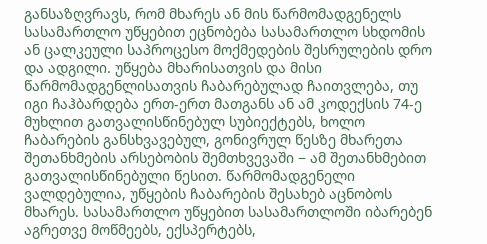განსაზღვრავს, რომ მხარეს ან მის წარმომადგენელს სასამართლო უწყებით ეცნობება სასამართლო სხდომის ან ცალკეული საპროცესო მოქმედების შესრულების დრო და ადგილი. უწყება მხარისათვის და მისი წარმომადგენლისათვის ჩაბარებულად ჩაითვლება, თუ იგი ჩაჰბარდება ერთ-ერთ მათგანს ან ამ კოდექსის 74-ე მუხლით გათვალისწინებულ სუბიექტებს, ხოლო ჩაბარების განსხვავებულ, გონივრულ წესზე მხარეთა შეთანხმების არსებობის შემთხვევაში − ამ შეთანხმებით გათვალისწინებული წესით. წარმომადგენელი ვალდებულია, უწყების ჩაბარების შესახებ აცნობოს მხარეს. სასამართლო უწყებით სასამართლოში იბარებენ აგრეთვე მოწმეებს, ექსპერტებს,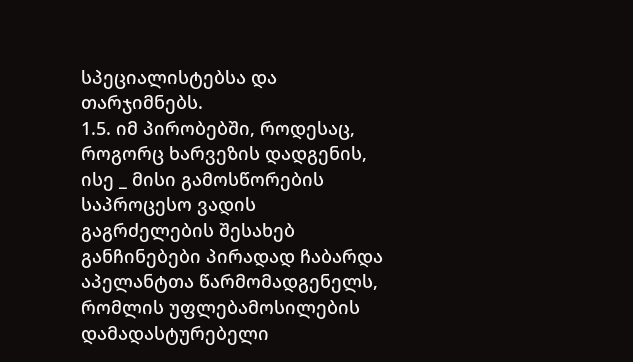სპეციალისტებსა და თარჯიმნებს.
1.5. იმ პირობებში, როდესაც, როგორც ხარვეზის დადგენის, ისე _ მისი გამოსწორების საპროცესო ვადის გაგრძელების შესახებ განჩინებები პირადად ჩაბარდა აპელანტთა წარმომადგენელს, რომლის უფლებამოსილების დამადასტურებელი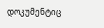დოკუმენტიც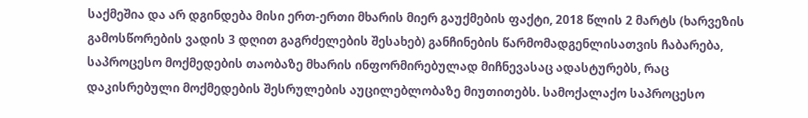საქმეშია და არ დგინდება მისი ერთ-ერთი მხარის მიერ გაუქმების ფაქტი, 2018 წლის 2 მარტს (ხარვეზის გამოსწორების ვადის 3 დღით გაგრძელების შესახებ) განჩინების წარმომადგენლისათვის ჩაბარება, საპროცესო მოქმედების თაობაზე მხარის ინფორმირებულად მიჩნევასაც ადასტურებს, რაც დაკისრებული მოქმედების შესრულების აუცილებლობაზე მიუთითებს. სამოქალაქო საპროცესო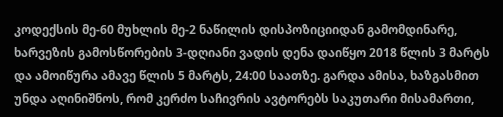კოდექსის მე-60 მუხლის მე-2 ნაწილის დისპოზიციიდან გამომდინარე, ხარვეზის გამოსწორების 3-დღიანი ვადის დენა დაიწყო 2018 წლის 3 მარტს და ამოიწურა ამავე წლის 5 მარტს, 24:00 საათზე. გარდა ამისა, ხაზგასმით უნდა აღინიშნოს, რომ კერძო საჩივრის ავტორებს საკუთარი მისამართი,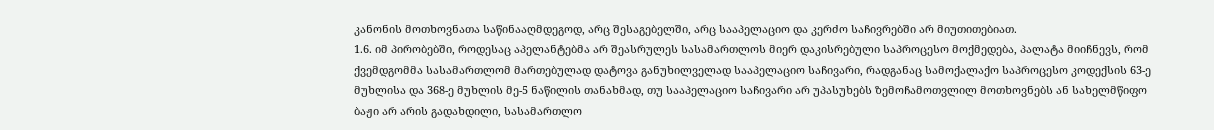კანონის მოთხოვნათა საწინააღმდეგოდ, არც შესაგებელში, არც სააპელაციო და კერძო საჩივრებში არ მიუთითებიათ.
1.6. იმ პირობებში, როდესაც აპელანტებმა არ შეასრულეს სასამართლოს მიერ დაკისრებული საპროცესო მოქმედება, პალატა მიიჩნევს, რომ ქვემდგომმა სასამართლომ მართებულად დატოვა განუხილველად სააპელაციო საჩივარი, რადგანაც სამოქალაქო საპროცესო კოდექსის 63-ე მუხლისა და 368-ე მუხლის მე-5 ნაწილის თანახმად, თუ სააპელაციო საჩივარი არ უპასუხებს ზემოჩამოთვლილ მოთხოვნებს ან სახელმწიფო ბაჟი არ არის გადახდილი, სასამართლო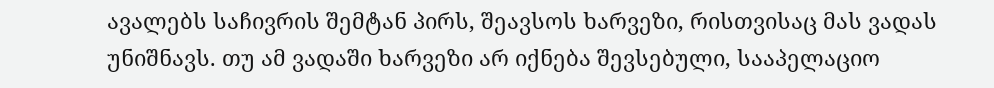ავალებს საჩივრის შემტან პირს, შეავსოს ხარვეზი, რისთვისაც მას ვადას უნიშნავს. თუ ამ ვადაში ხარვეზი არ იქნება შევსებული, სააპელაციო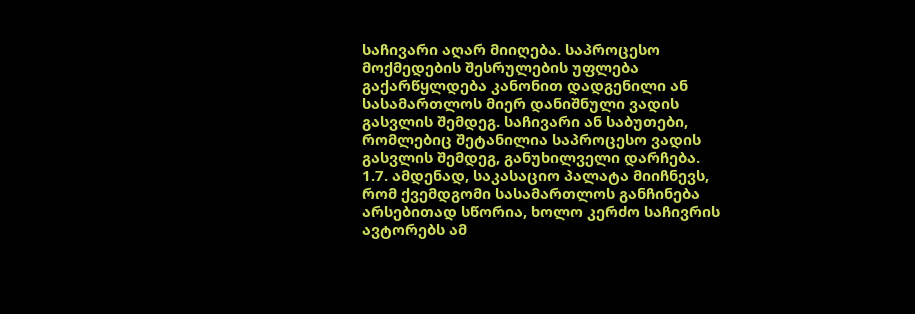საჩივარი აღარ მიიღება. საპროცესო მოქმედების შესრულების უფლება გაქარწყლდება კანონით დადგენილი ან სასამართლოს მიერ დანიშნული ვადის გასვლის შემდეგ. საჩივარი ან საბუთები, რომლებიც შეტანილია საპროცესო ვადის გასვლის შემდეგ, განუხილველი დარჩება.
1.7. ამდენად, საკასაციო პალატა მიიჩნევს, რომ ქვემდგომი სასამართლოს განჩინება არსებითად სწორია, ხოლო კერძო საჩივრის ავტორებს ამ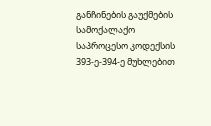განჩინების გაუქმების სამოქალაქო საპროცესო კოდექსის 393-ე-394-ე მუხლებით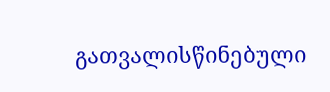გათვალისწინებული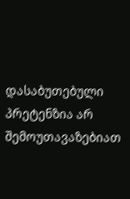დასაბუთებული პრეტენზია არ შემოუთავაზებიათ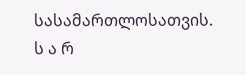სასამართლოსათვის.
ს ა რ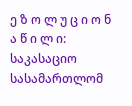ე ზ ო ლ უ ც ი ო ნ ა წ ი ლ ი:
საკასაციო სასამართლომ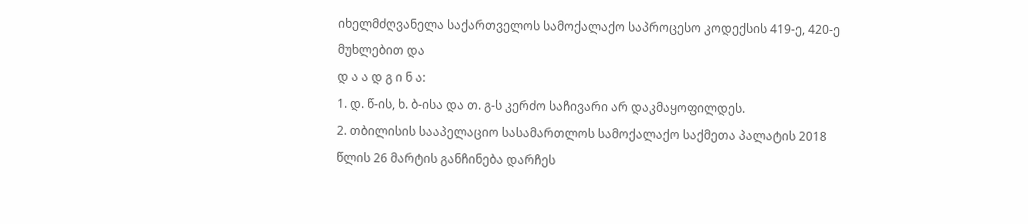იხელმძღვანელა საქართველოს სამოქალაქო საპროცესო კოდექსის 419-ე, 420-ე მუხლებით და
დ ა ა დ გ ი ნ ა:
1. დ. წ-ის, ხ. ბ-ისა და თ. გ-ს კერძო საჩივარი არ დაკმაყოფილდეს.
2. თბილისის სააპელაციო სასამართლოს სამოქალაქო საქმეთა პალატის 2018 წლის 26 მარტის განჩინება დარჩეს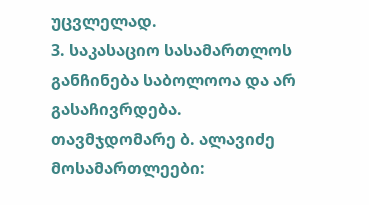უცვლელად.
3. საკასაციო სასამართლოს განჩინება საბოლოოა და არ გასაჩივრდება.
თავმჯდომარე ბ. ალავიძე
მოსამართლეები: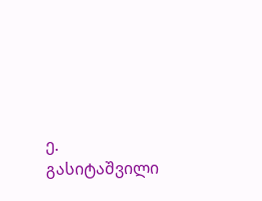ე. გასიტაშვილი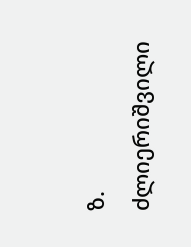ზ. ძლიერიშვილი